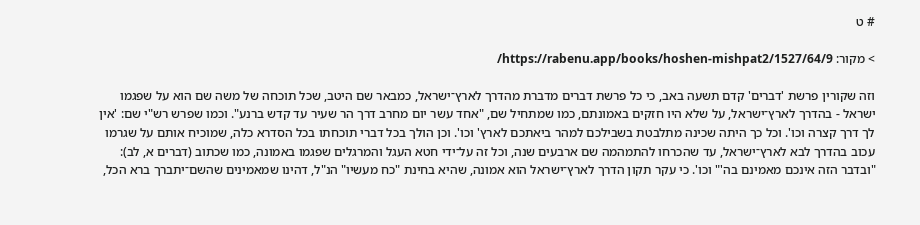# ט

> מקור: https://rabenu.app/books/hoshen-mishpat2/1527/64/9/

וזה שקורין פרשת 'דברים' קדם תשעה באב, כי כל פרשת דברים מדברת מהדרך לארץ־ישראל, כמבאר שם היטב, שכל תוכחה של משה שם הוא על שפגמו ישראל - בהדרך לארץ־ישראל, על שלא היו חזקים באמונתם, כמו שמתחיל שם, "אחד עשר יום מחרב דרך הר שעיר עד קדש ברנע". וכמו שפרש רש"י שם: 'אין לך דרך קצרה וכו'. וכל כך היתה שכינה מתלבטת בשבילכם למהר ביאתכם לארץ' וכו'. וכן הולך בכל דברי תוכחתו בכל הסדרא כלה, שמוכיח אותם על שגרמו עכוב בהדרך לבא לארץ־ישראל, עד שהכרחו להתמהמה שם ארבעים שנה, וכל זה על־ידי חטא העגל והמרגלים שפגמו באמונה, כמו שכתוב (דברים א, לב): "ובדבר הזה אינכם מאמינם בה'" וכו'. כי עקר תקון הדרך לארץ־ישראל הוא אמונה, שהיא בחינת "כח מעשיו" הנ"ל, דהינו שמאמינים שהשם־יתברך ברא הכל,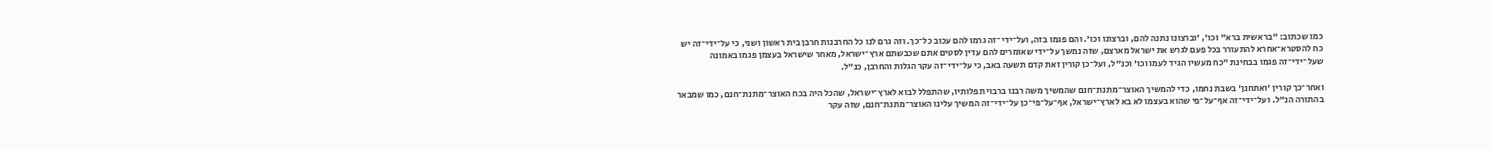כמו שכתוב: "בראשית ברא" וכו', 'וברצונו נתנה להם, וברצונו וכו'. והם פגמו בזה, ועל־ידי־זה גרמו להם עכוב כל־כך. וזה גרם לנו כל החרבנות חרבן בית ראשון ושני, כי על־ידי־זה יש כח להסטרא־אחרא להתעורר בכל פעם לגרש את ישראל מארצם, שזה נמשך על־ידי שאומרים להם עדין לסטים אתם שכבשתם ארץ־ישראל, מאחר שישראל בעצמן פגמו באמונה שעל־ידי־זה פגמו בבחינת "כח מעשיו הגיד לעמו וכו' וכנ"ל, ועל־כן קורין זאת קדם תשעה באב, כי על־ידי־זה עקר הגלות והחרבן, כנ"ל.

ואחר־כך קורין 'ואתחנן' בשבת נחמו, כדי להמשיך האוצר־מתנת־חנם שהמשיך משה רבנו ברבוי תפלותיו, שהתפלל לבוא לארץ־ישראל, שהכל היה בכח האוצר־מתנת־חנם, כמו שמבאר בהתורה הנ"ל. ועל־ידי־זה אף־על־פי שהוא בעצמו לא בא לארץ־ישראל, אף־על־פי־כן על־ידי־זה המשיך עלינו האוצר־מתנת־חנם, שזה עקר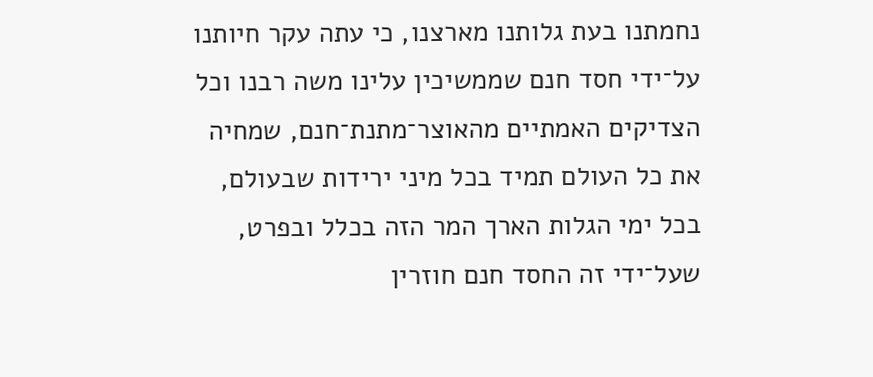נחמתנו בעת גלותנו מארצנו, כי עתה עקר חיותנו על־ידי חסד חנם שממשיכין עלינו משה רבנו וכל הצדיקים האמתיים מהאוצר־מתנת־חנם, שמחיה את כל העולם תמיד בכל מיני ירידות שבעולם, בכל ימי הגלות הארך המר הזה בכלל ובפרט, שעל־ידי זה החסד חנם חוזרין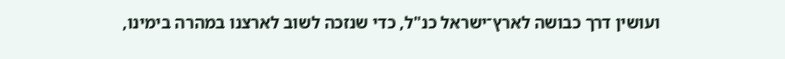ועושין דרך כבושה לארץ־ישראל כנ"ל, כדי שנזכה לשוב לארצנו במהרה בימינו,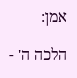אמן:

הלכה ה' -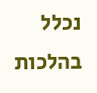נכלל בהלכות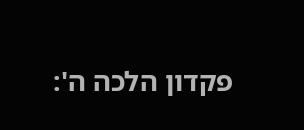פקדון הלכה ה':